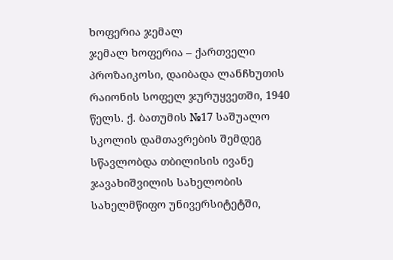ხოფერია ჯემალ
ჯემალ ხოფერია – ქართველი პროზაიკოსი, დაიბადა ლანჩხუთის რაიონის სოფელ ჯურუყვეთში, 1940 წელს. ქ. ბათუმის №17 საშუალო სკოლის დამთავრების შემდეგ სწავლობდა თბილისის ივანე ჯავახიშვილის სახელობის სახელმწიფო უნივერსიტეტში,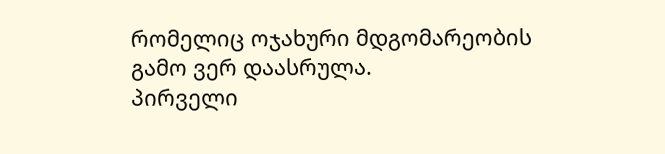რომელიც ოჯახური მდგომარეობის გამო ვერ დაასრულა.
პირველი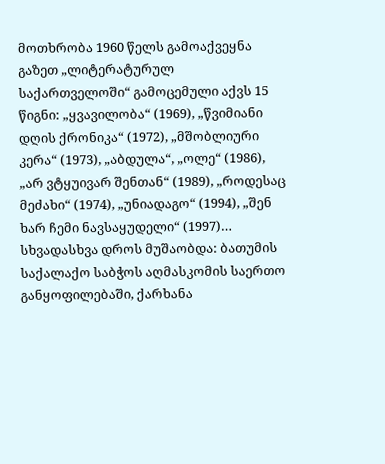მოთხრობა 1960 წელს გამოაქვეყნა გაზეთ „ლიტერატურულ საქართველოში“ გამოცემული აქვს 15 წიგნი: „ყვავილობა“ (1969), „წვიმიანი დღის ქრონიკა“ (1972), „მშობლიური კერა“ (1973), „აბდულა“, „ოლე“ (1986), „არ ვტყუივარ შენთან“ (1989), „როდესაც მეძახი“ (1974), „უნიადაგო“ (1994), „შენ ხარ ჩემი ნავსაყუდელი“ (1997)…
სხვადასხვა დროს მუშაობდა: ბათუმის საქალაქო საბჭოს აღმასკომის საერთო განყოფილებაში, ქარხანა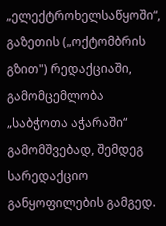„ელექტროხელსაწყოში“, გაზეთის („ოქტომბრის გზით") რედაქციაში, გამომცემლობა „საბჭოთა აჭარაში“ გამომშვებად, შემდეგ სარედაქციო განყოფილების გამგედ.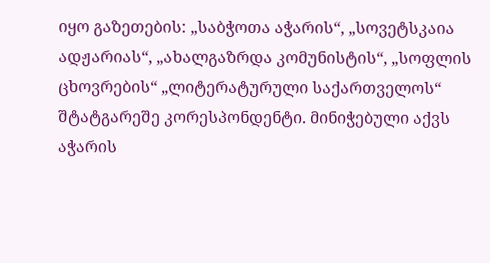იყო გაზეთების: „საბჭოთა აჭარის“, „სოვეტსკაია ადჟარიას“, „ახალგაზრდა კომუნისტის“, „სოფლის ცხოვრების“ „ლიტერატურული საქართველოს“ შტატგარეშე კორესპონდენტი. მინიჭებული აქვს აჭარის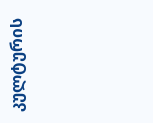კულტურის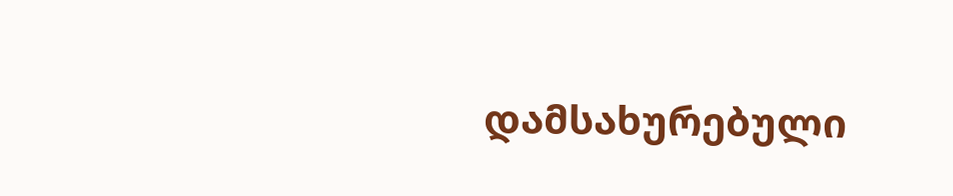დამსახურებული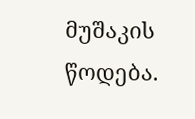მუშაკის წოდება.